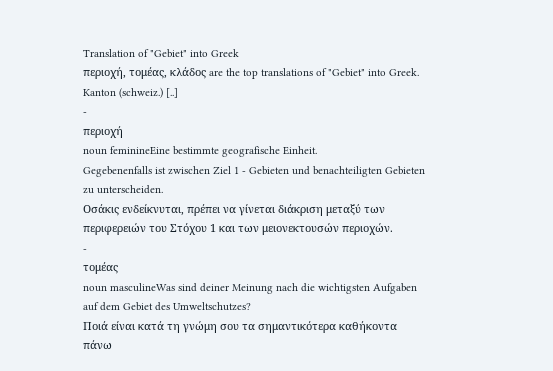Translation of "Gebiet" into Greek
περιοχή, τομέας, κλάδος are the top translations of "Gebiet" into Greek.
Kanton (schweiz.) [..]
-
περιοχή
noun feminineEine bestimmte geografische Einheit.
Gegebenenfalls ist zwischen Ziel 1 - Gebieten und benachteiligten Gebieten zu unterscheiden.
Οσάκις ενδείκνυται, πρέπει να γίνεται διάκριση μεταξύ των περιφερειών του Στόχου 1 και των μειονεκτουσών περιοχών.
-
τομέας
noun masculineWas sind deiner Meinung nach die wichtigsten Aufgaben auf dem Gebiet des Umweltschutzes?
Ποιά είναι κατά τη γνώμη σου τα σημαντικότερα καθήκοντα πάνω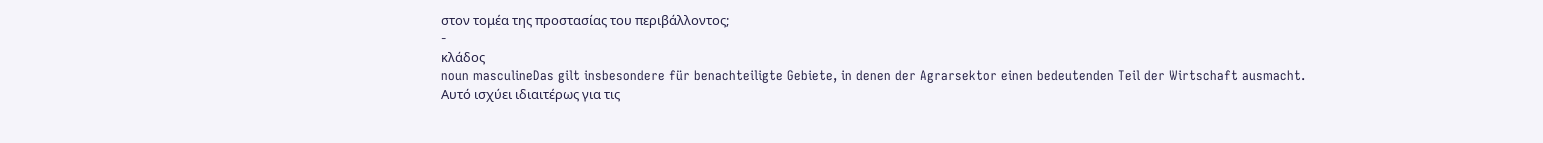στον τομέα της προστασίας του περιβάλλοντος;
-
κλάδος
noun masculineDas gilt insbesondere für benachteiligte Gebiete, in denen der Agrarsektor einen bedeutenden Teil der Wirtschaft ausmacht.
Αυτό ισχύει ιδιαιτέρως για τις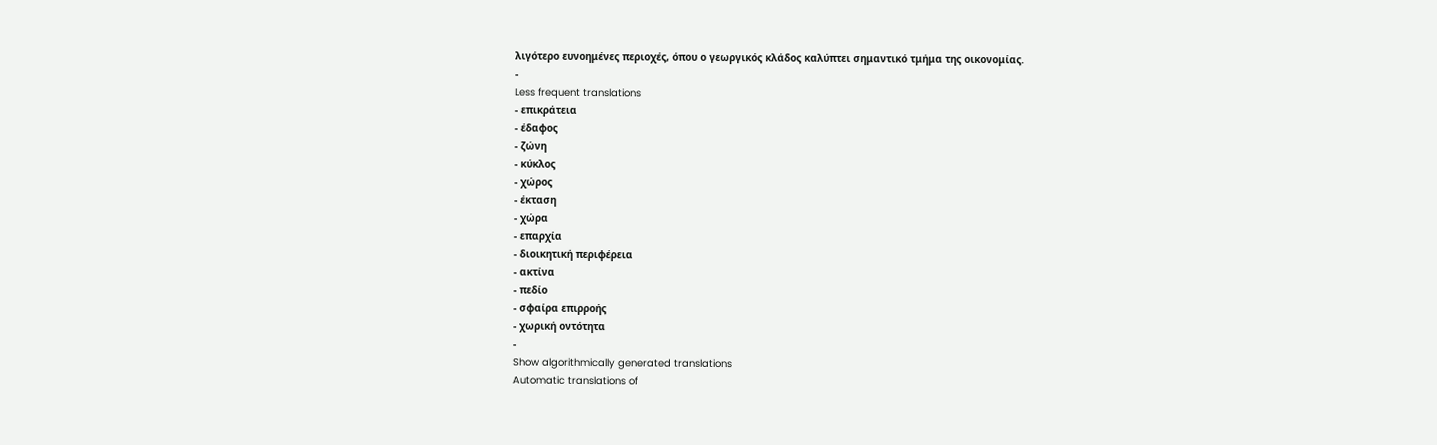λιγότερο ευνοημένες περιοχές, όπου ο γεωργικός κλάδος καλύπτει σημαντικό τμήμα της οικονομίας.
-
Less frequent translations
- επικράτεια
- έδαφος
- ζώνη
- κύκλος
- χώρος
- έκταση
- χώρα
- επαρχία
- διοικητική περιφέρεια
- ακτίνα
- πεδίο
- σφαίρα επιρροής
- χωρική οντότητα
-
Show algorithmically generated translations
Automatic translations of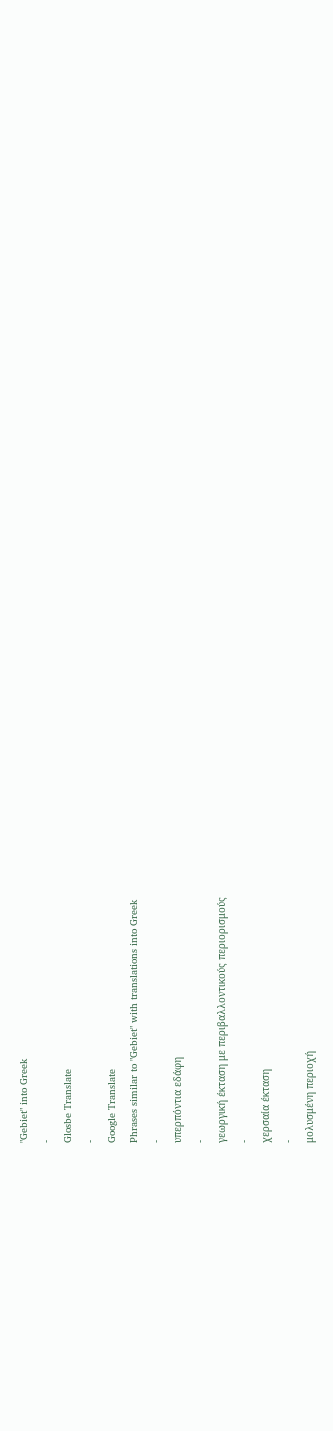"Gebiet" into Greek
-
Glosbe Translate
-
Google Translate
Phrases similar to "Gebiet" with translations into Greek
-
υπερπόντια εδάφη
-
γεωργική έκταση με περιβαλλοντικούς περιορισμούς
-
χερσαία έκταση
-
μολυσμένη περιοχή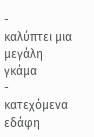-
καλύπτει μια μεγάλη γκάμα
-
κατεχόμενα εδάφη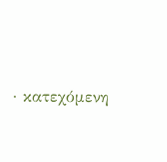· κατεχόμενη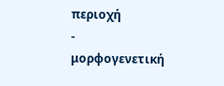περιοχή
-
μορφογενετική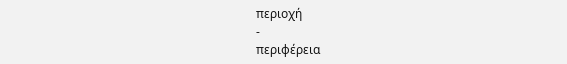περιοχή
-
περιφέρεια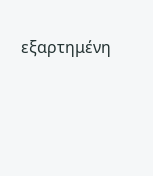εξαρτημένη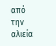από την αλιεία